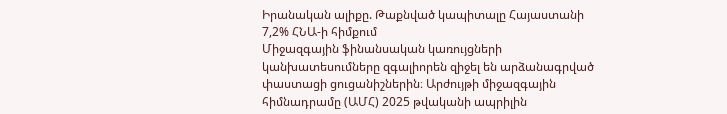Իրանական ալիքը. Թաքնված կապիտալը Հայաստանի 7,2% ՀՆԱ-ի հիմքում
Միջազգային ֆինանսական կառույցների կանխատեսումները զգալիորեն զիջել են արձանագրված փաստացի ցուցանիշներին։ Արժույթի միջազգային հիմնադրամը (ԱՄՀ) 2025 թվականի ապրիլին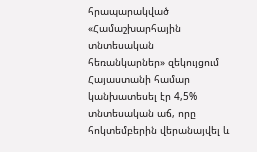հրապարակված «Համաշխարհային տնտեսական հեռանկարներ» զեկույցում Հայաստանի համար կանխատեսել էր 4,5% տնտեսական աճ, որը հոկտեմբերին վերանայվել և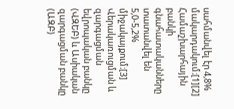սահմանվել էր 4,8% մակարդակում։[1][2] Համաշխարհային բանկի գնահատականները տատանվել են 5,0-5,2% միջակայքում։[3] Վերակառուցման և զարգացման եվրոպական բանկը (ՎԶԵԲ) և Ասիական զարգացման բանկը (ԱԶԲ)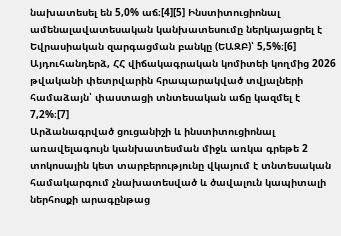նախատեսել են 5,0% աճ։[4][5] Ինստիտուցիոնալ ամենալավատեսական կանխատեսումը ներկայացրել է Եվրասիական զարգացման բանկը (ԵԱԶԲ)՝ 5,5%։[6] Այդուհանդերձ, ՀՀ վիճակագրական կոմիտեի կողմից 2026 թվականի փետրվարին հրապարակված տվյալների համաձայն՝ փաստացի տնտեսական աճը կազմել է 7,2%։[7]
Արձանագրված ցուցանիշի և ինստիտուցիոնալ առավելագույն կանխատեսման միջև առկա գրեթե 2 տոկոսային կետ տարբերությունը վկայում է տնտեսական համակարգում չնախատեսված և ծավալուն կապիտալի ներհոսքի արագընթաց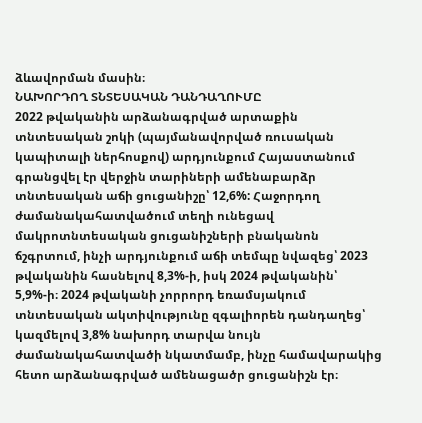ձևավորման մասին։
ՆԱԽՈՐԴՈՂ ՏՆՏԵՍԱԿԱՆ ԴԱՆԴԱՂՈՒՄԸ
2022 թվականին արձանագրված արտաքին տնտեսական շոկի (պայմանավորված ռուսական կապիտալի ներհոսքով) արդյունքում Հայաստանում գրանցվել էր վերջին տարիների ամենաբարձր տնտեսական աճի ցուցանիշը՝ 12,6%: Հաջորդող ժամանակահատվածում տեղի ունեցավ մակրոտնտեսական ցուցանիշների բնականոն ճշգրտում, ինչի արդյունքում աճի տեմպը նվազեց՝ 2023 թվականին հասնելով 8,3%-ի, իսկ 2024 թվականին՝ 5,9%-ի։ 2024 թվականի չորրորդ եռամսյակում տնտեսական ակտիվությունը զգալիորեն դանդաղեց՝ կազմելով 3,8% նախորդ տարվա նույն ժամանակահատվածի նկատմամբ, ինչը համավարակից հետո արձանագրված ամենացածր ցուցանիշն էր։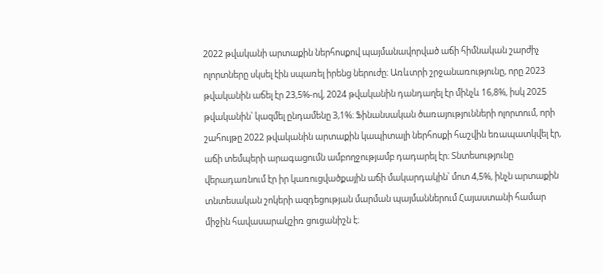2022 թվականի արտաքին ներհոսքով պայմանավորված աճի հիմնական շարժիչ ոլորտները սկսել էին սպառել իրենց ներուժը։ Առևտրի շրջանառությունը, որը 2023 թվականին աճել էր 23,5%-ով, 2024 թվականին դանդաղել էր մինչև 16,8%, իսկ 2025 թվականին՝ կազմել ընդամենը 3,1%։ Ֆինանսական ծառայությունների ոլորտում, որի շահույթը 2022 թվականին արտաքին կապիտալի ներհոսքի հաշվին եռապատկվել էր, աճի տեմպերի արագացումն ամբողջությամբ դադարել էր։ Տնտեսությունը վերադառնում էր իր կառուցվածքային աճի մակարդակին՝ մոտ 4,5%, ինչն արտաքին տնտեսական շոկերի ազդեցության մարման պայմաններում Հայաստանի համար միջին հավասարակշիռ ցուցանիշն է։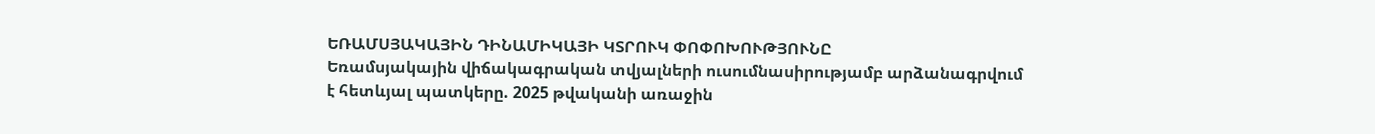ԵՌԱՄՍՅԱԿԱՅԻՆ ԴԻՆԱՄԻԿԱՅԻ ԿՏՐՈՒԿ ՓՈՓՈԽՈՒԹՅՈՒՆԸ
Եռամսյակային վիճակագրական տվյալների ուսումնասիրությամբ արձանագրվում է հետևյալ պատկերը. 2025 թվականի առաջին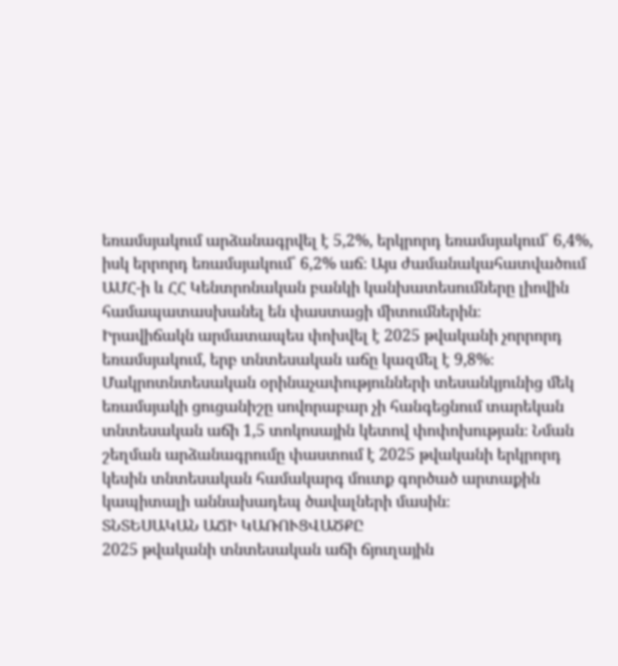եռամսյակում արձանագրվել է 5,2%, երկրորդ եռամսյակում՝ 6,4%, իսկ երրորդ եռամսյակում՝ 6,2% աճ։ Այս ժամանակահատվածում ԱՄՀ-ի և ՀՀ Կենտրոնական բանկի կանխատեսումները լիովին համապատասխանել են փաստացի միտումներին։
Իրավիճակն արմատապես փոխվել է 2025 թվականի չորրորդ եռամսյակում, երբ տնտեսական աճը կազմել է 9,8%։
Մակրոտնտեսական օրինաչափությունների տեսանկյունից մեկ եռամսյակի ցուցանիշը սովորաբար չի հանգեցնում տարեկան տնտեսական աճի 1,5 տոկոսային կետով փոփոխության։ Նման շեղման արձանագրումը փաստում է 2025 թվականի երկրորդ կեսին տնտեսական համակարգ մուտք գործած արտաքին կապիտալի աննախադեպ ծավալների մասին։
ՏՆՏԵՍԱԿԱՆ ԱՃԻ ԿԱՌՈՒՑՎԱԾՔԸ
2025 թվականի տնտեսական աճի ճյուղային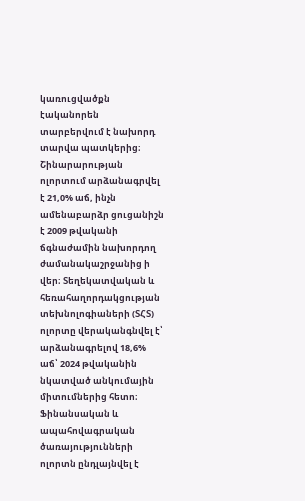կառուցվածքն էականորեն տարբերվում է նախորդ տարվա պատկերից։ Շինարարության ոլորտում արձանագրվել է 21,0% աճ, ինչն ամենաբարձր ցուցանիշն է 2009 թվականի ճգնաժամին նախորդող ժամանակաշրջանից ի վեր։ Տեղեկատվական և հեռահաղորդակցության տեխնոլոգիաների (ՏՀՏ) ոլորտը վերականգնվել է՝ արձանագրելով 18,6% աճ՝ 2024 թվականին նկատված անկումային միտումներից հետո։ Ֆինանսական և ապահովագրական ծառայությունների ոլորտն ընդլայնվել է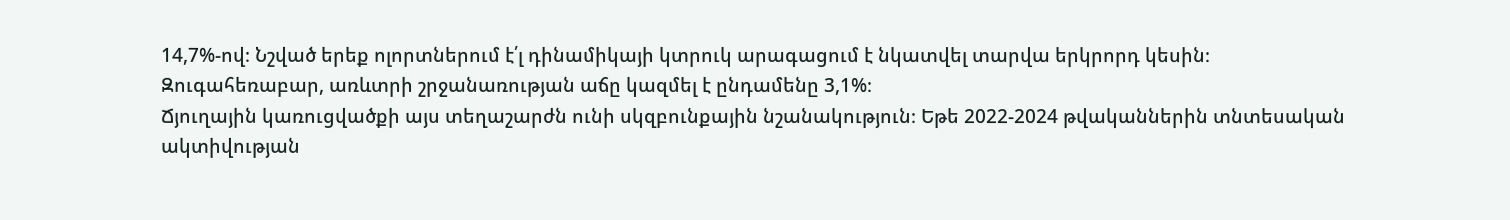14,7%-ով։ Նշված երեք ոլորտներում է՛լ դինամիկայի կտրուկ արագացում է նկատվել տարվա երկրորդ կեսին։
Զուգահեռաբար, առևտրի շրջանառության աճը կազմել է ընդամենը 3,1%։
Ճյուղային կառուցվածքի այս տեղաշարժն ունի սկզբունքային նշանակություն։ Եթե 2022-2024 թվականներին տնտեսական ակտիվության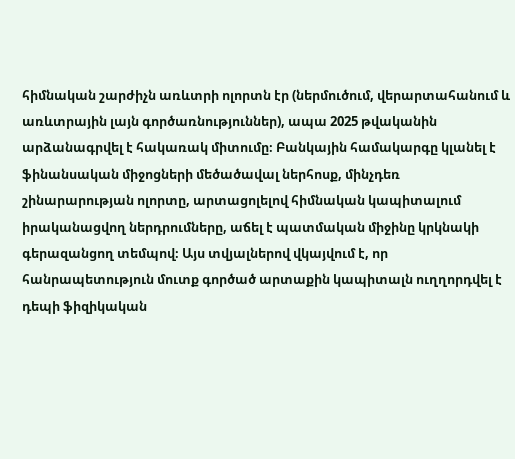հիմնական շարժիչն առևտրի ոլորտն էր (ներմուծում, վերարտահանում և առևտրային լայն գործառնություններ), ապա 2025 թվականին արձանագրվել է հակառակ միտումը։ Բանկային համակարգը կլանել է ֆինանսական միջոցների մեծածավալ ներհոսք, մինչդեռ շինարարության ոլորտը, արտացոլելով հիմնական կապիտալում իրականացվող ներդրումները, աճել է պատմական միջինը կրկնակի գերազանցող տեմպով։ Այս տվյալներով վկայվում է, որ հանրապետություն մուտք գործած արտաքին կապիտալն ուղղորդվել է դեպի ֆիզիկական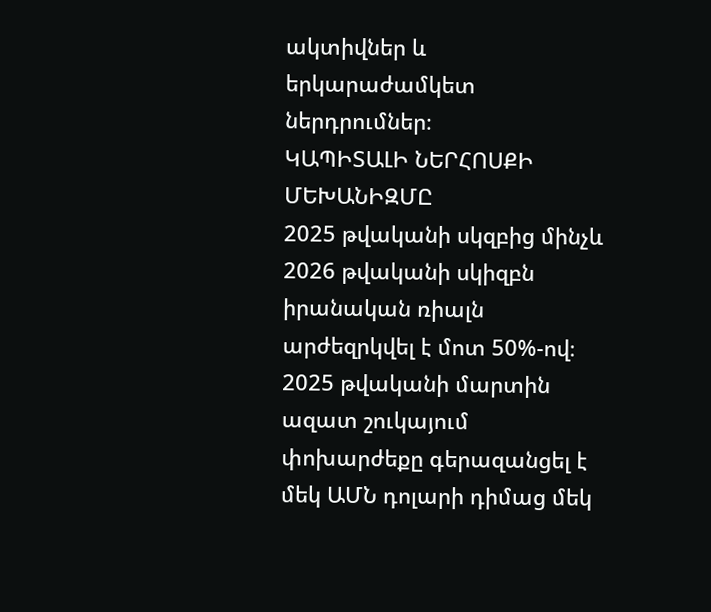ակտիվներ և երկարաժամկետ ներդրումներ։
ԿԱՊԻՏԱԼԻ ՆԵՐՀՈՍՔԻ ՄԵԽԱՆԻԶՄԸ
2025 թվականի սկզբից մինչև 2026 թվականի սկիզբն իրանական ռիալն արժեզրկվել է մոտ 50%-ով։ 2025 թվականի մարտին ազատ շուկայում փոխարժեքը գերազանցել է մեկ ԱՄՆ դոլարի դիմաց մեկ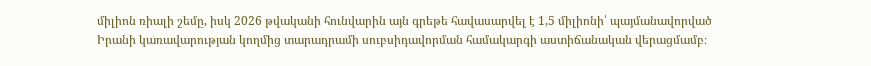միլիոն ռիալի շեմը, իսկ 2026 թվականի հունվարին այն գրեթե հավասարվել է 1,5 միլիոնի՝ պայմանավորված Իրանի կառավարության կողմից տարադրամի սուբսիդավորման համակարգի աստիճանական վերացմամբ։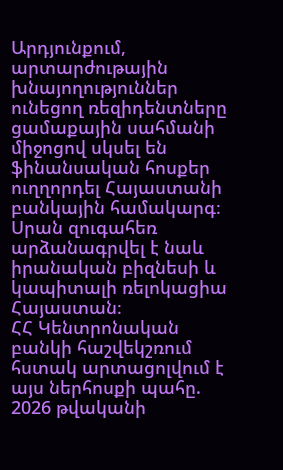Արդյունքում, արտարժութային խնայողություններ ունեցող ռեզիդենտները ցամաքային սահմանի միջոցով սկսել են ֆինանսական հոսքեր ուղղորդել Հայաստանի բանկային համակարգ։ Սրան զուգահեռ արձանագրվել է նաև իրանական բիզնեսի և կապիտալի ռելոկացիա Հայաստան։
ՀՀ Կենտրոնական բանկի հաշվեկշռում հստակ արտացոլվում է այս ներհոսքի պահը. 2026 թվականի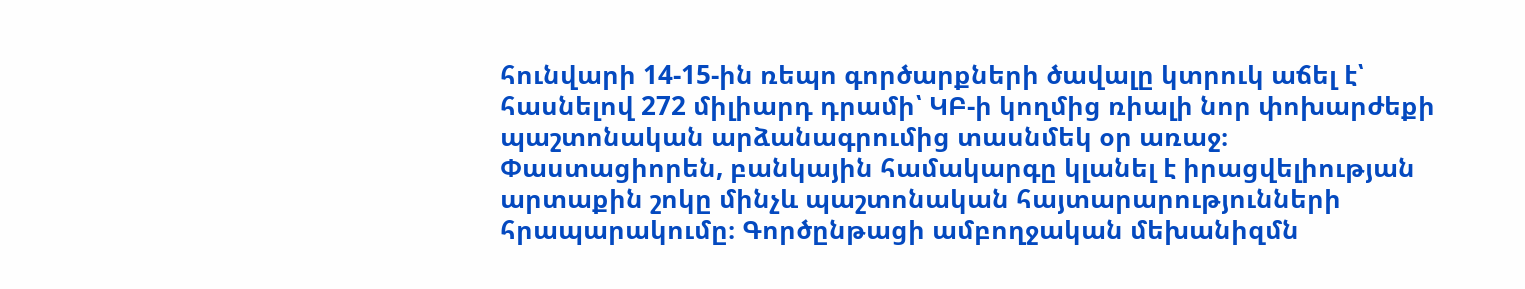հունվարի 14-15-ին ռեպո գործարքների ծավալը կտրուկ աճել է՝ հասնելով 272 միլիարդ դրամի՝ ԿԲ-ի կողմից ռիալի նոր փոխարժեքի պաշտոնական արձանագրումից տասնմեկ օր առաջ։ Փաստացիորեն, բանկային համակարգը կլանել է իրացվելիության արտաքին շոկը մինչև պաշտոնական հայտարարությունների հրապարակումը։ Գործընթացի ամբողջական մեխանիզմն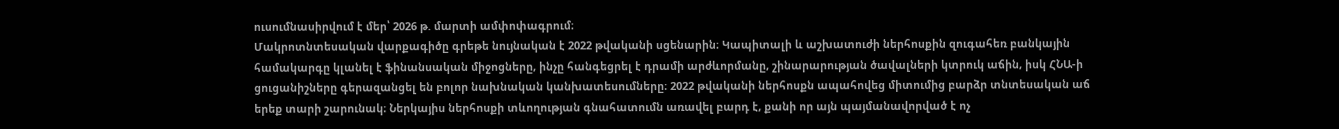ուսումնասիրվում է մեր՝ 2026 թ. մարտի ամփոփագրում։
Մակրոտնտեսական վարքագիծը գրեթե նույնական է 2022 թվականի սցենարին։ Կապիտալի և աշխատուժի ներհոսքին զուգահեռ բանկային համակարգը կլանել է ֆինանսական միջոցները, ինչը հանգեցրել է դրամի արժևորմանը, շինարարության ծավալների կտրուկ աճին, իսկ ՀՆԱ-ի ցուցանիշները գերազանցել են բոլոր նախնական կանխատեսումները։ 2022 թվականի ներհոսքն ապահովեց միտումից բարձր տնտեսական աճ երեք տարի շարունակ։ Ներկայիս ներհոսքի տևողության գնահատումն առավել բարդ է, քանի որ այն պայմանավորված է ոչ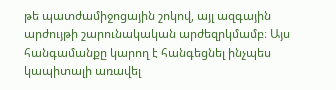թե պատժամիջոցային շոկով, այլ ազգային արժույթի շարունակական արժեզրկմամբ։ Այս հանգամանքը կարող է հանգեցնել ինչպես կապիտալի առավել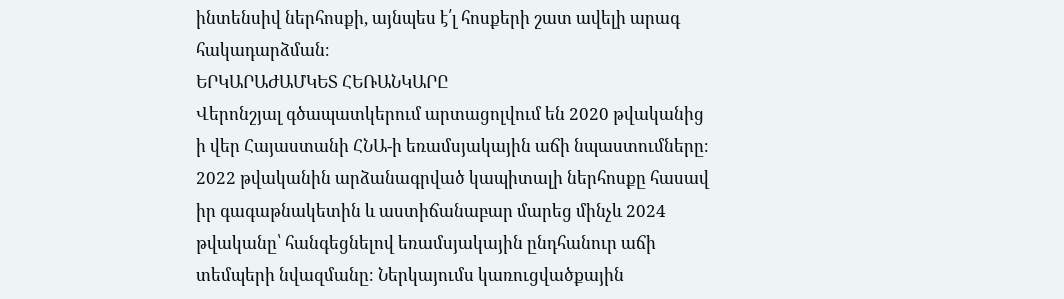ինտենսիվ ներհոսքի, այնպես է՛լ հոսքերի շատ ավելի արագ հակադարձման։
ԵՐԿԱՐԱԺԱՄԿԵՏ ՀԵՌԱՆԿԱՐԸ
Վերոնշյալ գծապատկերում արտացոլվում են 2020 թվականից ի վեր Հայաստանի ՀՆԱ-ի եռամսյակային աճի նպաստումները։ 2022 թվականին արձանագրված կապիտալի ներհոսքը հասավ իր գագաթնակետին և աստիճանաբար մարեց մինչև 2024 թվականը՝ հանգեցնելով եռամսյակային ընդհանուր աճի տեմպերի նվազմանը։ Ներկայումս կառուցվածքային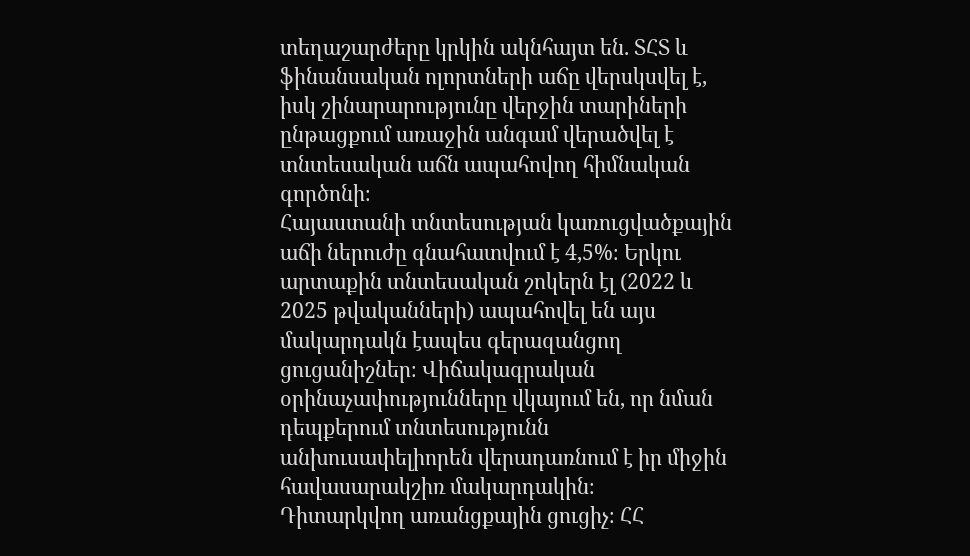տեղաշարժերը կրկին ակնհայտ են. ՏՀՏ և ֆինանսական ոլորտների աճը վերսկսվել է, իսկ շինարարությունը վերջին տարիների ընթացքում առաջին անգամ վերածվել է տնտեսական աճն ապահովող հիմնական գործոնի։
Հայաստանի տնտեսության կառուցվածքային աճի ներուժը գնահատվում է 4,5%։ Երկու արտաքին տնտեսական շոկերն էլ (2022 և 2025 թվականների) ապահովել են այս մակարդակն էապես գերազանցող ցուցանիշներ։ Վիճակագրական օրինաչափությունները վկայում են, որ նման դեպքերում տնտեսությունն անխուսափելիորեն վերադառնում է իր միջին հավասարակշիռ մակարդակին։
Դիտարկվող առանցքային ցուցիչ։ ՀՀ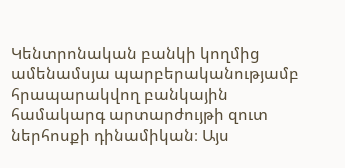Կենտրոնական բանկի կողմից ամենամսյա պարբերականությամբ հրապարակվող բանկային համակարգ արտարժույթի զուտ ներհոսքի դինամիկան։ Այս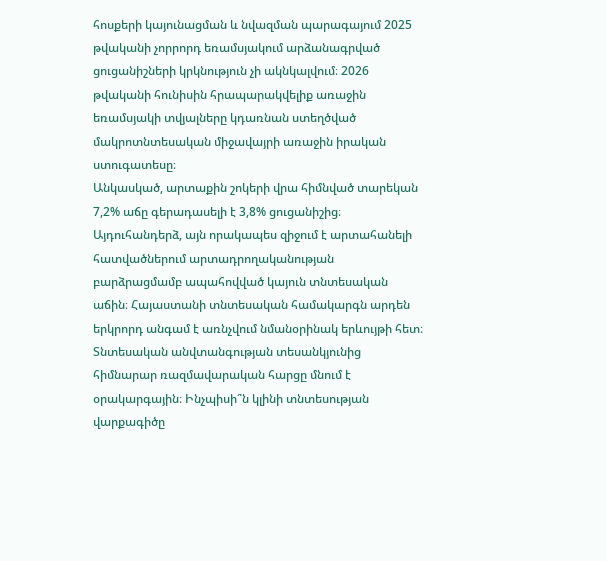հոսքերի կայունացման և նվազման պարագայում 2025 թվականի չորրորդ եռամսյակում արձանագրված ցուցանիշների կրկնություն չի ակնկալվում։ 2026 թվականի հունիսին հրապարակվելիք առաջին եռամսյակի տվյալները կդառնան ստեղծված մակրոտնտեսական միջավայրի առաջին իրական ստուգատեսը։
Անկասկած, արտաքին շոկերի վրա հիմնված տարեկան 7,2% աճը գերադասելի է 3,8% ցուցանիշից։ Այդուհանդերձ, այն որակապես զիջում է արտահանելի հատվածներում արտադրողականության բարձրացմամբ ապահովված կայուն տնտեսական աճին։ Հայաստանի տնտեսական համակարգն արդեն երկրորդ անգամ է առնչվում նմանօրինակ երևույթի հետ։ Տնտեսական անվտանգության տեսանկյունից հիմնարար ռազմավարական հարցը մնում է օրակարգային։ Ինչպիսի՞ն կլինի տնտեսության վարքագիծը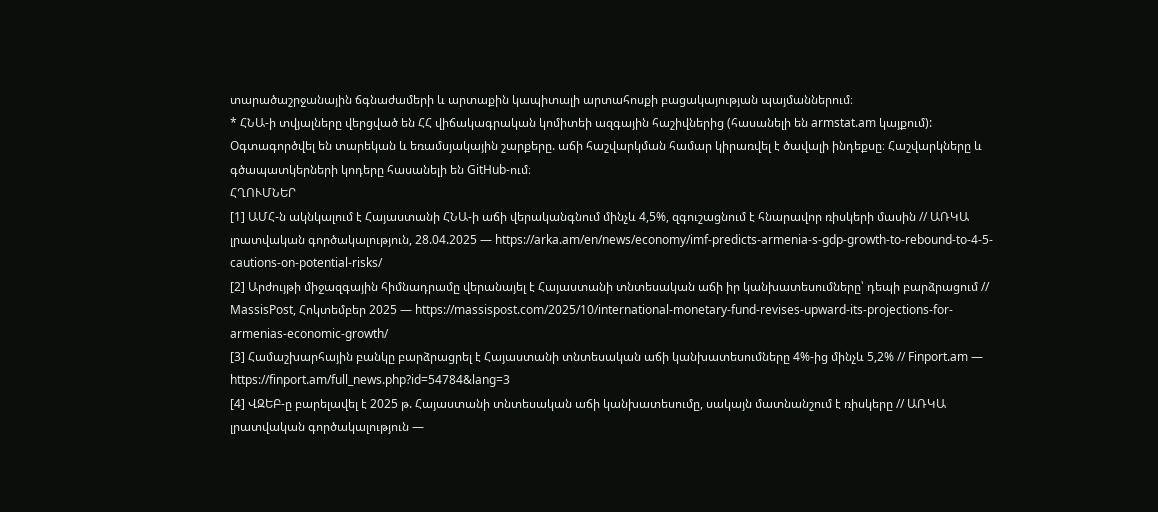տարածաշրջանային ճգնաժամերի և արտաքին կապիտալի արտահոսքի բացակայության պայմաններում։
* ՀՆԱ-ի տվյալները վերցված են ՀՀ վիճակագրական կոմիտեի ազգային հաշիվներից (հասանելի են armstat.am կայքում): Օգտագործվել են տարեկան և եռամսյակային շարքերը. աճի հաշվարկման համար կիրառվել է ծավալի ինդեքսը։ Հաշվարկները և գծապատկերների կոդերը հասանելի են GitHub-ում։
ՀՂՈՒՄՆԵՐ
[1] ԱՄՀ-ն ակնկալում է Հայաստանի ՀՆԱ-ի աճի վերականգնում մինչև 4,5%, զգուշացնում է հնարավոր ռիսկերի մասին // ԱՌԿԱ լրատվական գործակալություն, 28.04.2025 — https://arka.am/en/news/economy/imf-predicts-armenia-s-gdp-growth-to-rebound-to-4-5-cautions-on-potential-risks/
[2] Արժույթի միջազգային հիմնադրամը վերանայել է Հայաստանի տնտեսական աճի իր կանխատեսումները՝ դեպի բարձրացում // MassisPost, Հոկտեմբեր 2025 — https://massispost.com/2025/10/international-monetary-fund-revises-upward-its-projections-for-armenias-economic-growth/
[3] Համաշխարհային բանկը բարձրացրել է Հայաստանի տնտեսական աճի կանխատեսումները 4%-ից մինչև 5,2% // Finport.am — https://finport.am/full_news.php?id=54784&lang=3
[4] ՎԶԵԲ-ը բարելավել է 2025 թ. Հայաստանի տնտեսական աճի կանխատեսումը, սակայն մատնանշում է ռիսկերը // ԱՌԿԱ լրատվական գործակալություն —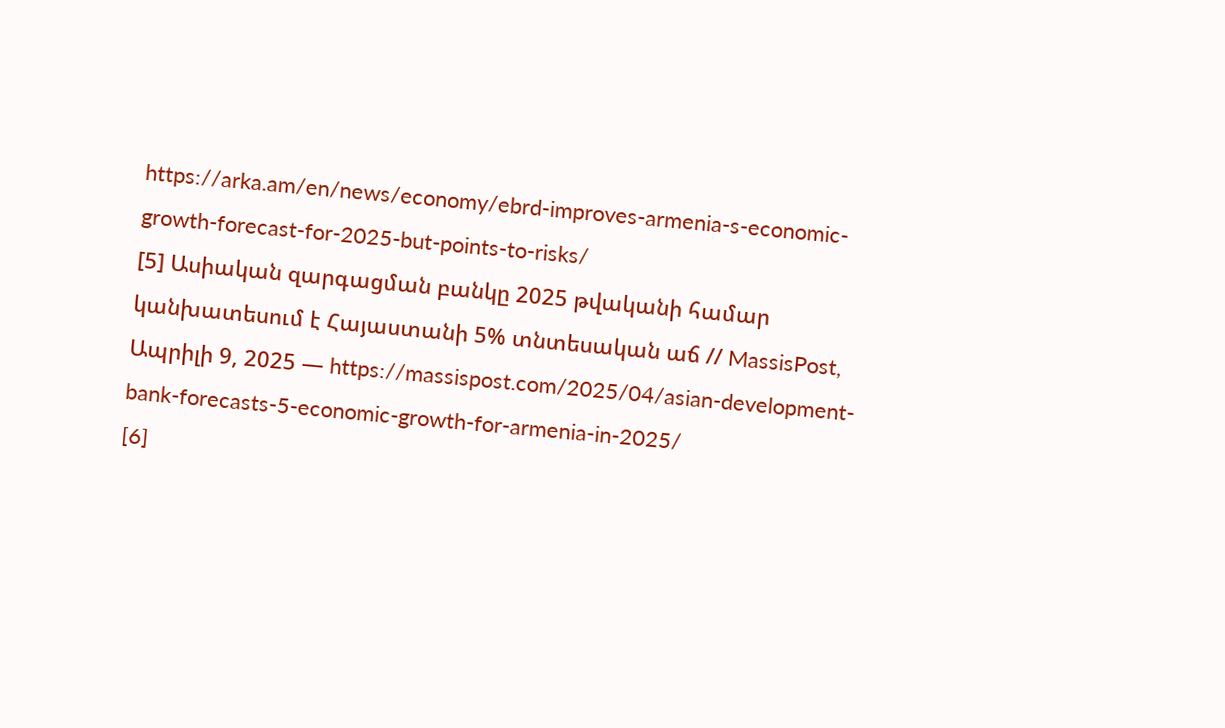https://arka.am/en/news/economy/ebrd-improves-armenia-s-economic-growth-forecast-for-2025-but-points-to-risks/
[5] Ասիական զարգացման բանկը 2025 թվականի համար կանխատեսում է Հայաստանի 5% տնտեսական աճ // MassisPost, Ապրիլի 9, 2025 — https://massispost.com/2025/04/asian-development-bank-forecasts-5-economic-growth-for-armenia-in-2025/
[6]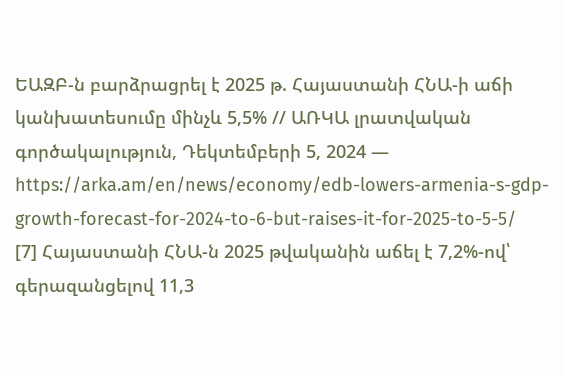ԵԱԶԲ-ն բարձրացրել է 2025 թ. Հայաստանի ՀՆԱ-ի աճի կանխատեսումը մինչև 5,5% // ԱՌԿԱ լրատվական գործակալություն, Դեկտեմբերի 5, 2024 — https://arka.am/en/news/economy/edb-lowers-armenia-s-gdp-growth-forecast-for-2024-to-6-but-raises-it-for-2025-to-5-5/
[7] Հայաստանի ՀՆԱ-ն 2025 թվականին աճել է 7,2%-ով՝ գերազանցելով 11,3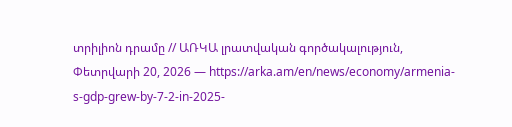տրիլիոն դրամը // ԱՌԿԱ լրատվական գործակալություն, Փետրվարի 20, 2026 — https://arka.am/en/news/economy/armenia-s-gdp-grew-by-7-2-in-2025-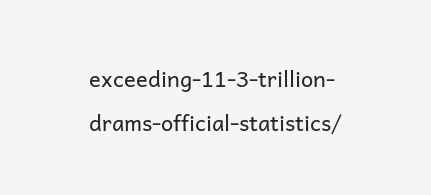exceeding-11-3-trillion-drams-official-statistics/